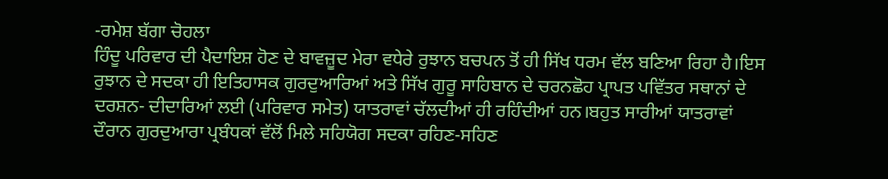-ਰਮੇਸ਼ ਬੱਗਾ ਚੋਹਲਾ
ਹਿੰਦੂ ਪਰਿਵਾਰ ਦੀ ਪੈਦਾਇਸ਼ ਹੋਣ ਦੇ ਬਾਵਜ਼ੂਦ ਮੇਰਾ ਵਧੇਰੇ ਰੁਝਾਨ ਬਚਪਨ ਤੋਂ ਹੀ ਸਿੱਖ ਧਰਮ ਵੱਲ ਬਣਿਆ ਰਿਹਾ ਹੈ।ਇਸ ਰੁਝਾਨ ਦੇ ਸਦਕਾ ਹੀ ਇਤਿਹਾਸਕ ਗੁਰਦੁਆਰਿਆਂ ਅਤੇ ਸਿੱਖ ਗੁਰੂ ਸਾਹਿਬਾਨ ਦੇ ਚਰਨਛੋਹ ਪ੍ਰਾਪਤ ਪਵਿੱਤਰ ਸਥਾਨਾਂ ਦੇ ਦਰਸ਼ਨ- ਦੀਦਾਰਿਆਂ ਲਈ (ਪਰਿਵਾਰ ਸਮੇਤ) ਯਾਤਰਾਵਾਂ ਚੱਲਦੀਆਂ ਹੀ ਰਹਿੰਦੀਆਂ ਹਨ।ਬਹੁਤ ਸਾਰੀਆਂ ਯਾਤਰਾਵਾਂ ਦੌਰਾਨ ਗੁਰਦੁਆਰਾ ਪ੍ਰਬੰਧਕਾਂ ਵੱਲੋਂ ਮਿਲੇ ਸਹਿਯੋਗ ਸਦਕਾ ਰਹਿਣ-ਸਹਿਣ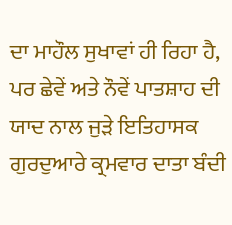ਦਾ ਮਾਹੌਲ ਸੁਖਾਵਾਂ ਹੀ ਰਿਹਾ ਹੈ, ਪਰ ਛੇਵੇਂ ਅਤੇ ਨੌਵੇਂ ਪਾਤਸ਼ਾਹ ਦੀ ਯਾਦ ਨਾਲ ਜੁੜੇ ਇਤਿਹਾਸਕ ਗੁਰਦੁਆਰੇ ਕ੍ਰਮਵਾਰ ਦਾਤਾ ਬੰਦੀ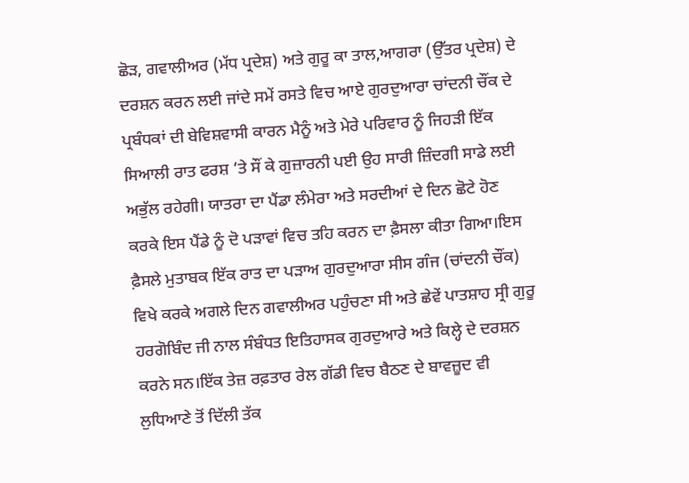ਛੋੜ, ਗਵਾਲੀਅਰ (ਮੱਧ ਪ੍ਰਦੇਸ਼) ਅਤੇ ਗੁਰੂ ਕਾ ਤਾਲ,ਆਗਰਾ (ਉੱਤਰ ਪ੍ਰਦੇਸ਼) ਦੇ ਦਰਸ਼ਨ ਕਰਨ ਲਈ ਜਾਂਦੇ ਸਮੇਂ ਰਸਤੇ ਵਿਚ ਆਏ ਗੁਰਦੁਆਰਾ ਚਾਂਦਨੀ ਚੌਂਕ ਦੇ ਪ੍ਰਬੰਧਕਾਂ ਦੀ ਬੇਵਿਸ਼ਵਾਸੀ ਕਾਰਨ ਮੈਨੂੰ ਅਤੇ ਮੇਰੇ ਪਰਿਵਾਰ ਨੂੰ ਜਿਹੜੀ ਇੱਕ ਸਿਆਲੀ ਰਾਤ ਫਰਸ਼ ‘ਤੇ ਸੌਂ ਕੇ ਗੁਜ਼ਾਰਨੀ ਪਈ ਉਹ ਸਾਰੀ ਜ਼ਿੰਦਗੀ ਸਾਡੇ ਲਈ ਅਭੁੱਲ ਰਹੇਗੀ। ਯਾਤਰਾ ਦਾ ਪੈਂਡਾ ਲੰਮੇਰਾ ਅਤੇ ਸਰਦੀਆਂ ਦੇ ਦਿਨ ਛੋਟੇ ਹੋਣ ਕਰਕੇ ਇਸ ਪੈਂਡੇ ਨੂੰ ਦੋ ਪੜਾਵਾਂ ਵਿਚ ਤਹਿ ਕਰਨ ਦਾ ਫ਼ੈਸਲਾ ਕੀਤਾ ਗਿਆ।ਇਸ ਫ਼ੈਸਲੇ ਮੁਤਾਬਕ ਇੱਕ ਰਾਤ ਦਾ ਪੜਾਅ ਗੁਰਦੁਆਰਾ ਸੀਸ ਗੰਜ (ਚਾਂਦਨੀ ਚੌਂਕ) ਵਿਖੇ ਕਰਕੇ ਅਗਲੇ ਦਿਨ ਗਵਾਲੀਅਰ ਪਹੁੰਚਣਾ ਸੀ ਅਤੇ ਛੇਵੇਂ ਪਾਤਸ਼ਾਹ ਸ੍ਰੀ ਗੁਰੂ ਹਰਗੋਬਿੰਦ ਜੀ ਨਾਲ ਸੰਬੰਧਤ ਇਤਿਹਾਸਕ ਗੁਰਦੁਆਰੇ ਅਤੇ ਕਿਲ੍ਹੇ ਦੇ ਦਰਸ਼ਨ ਕਰਨੇ ਸਨ।ਇੱਕ ਤੇਜ਼ ਰਫ਼ਤਾਰ ਰੇਲ ਗੱਡੀ ਵਿਚ ਬੈਠਣ ਦੇ ਬਾਵਜ਼ੂਦ ਵੀ ਲੁਧਿਆਣੇ ਤੋਂ ਦਿੱਲੀ ਤੱਕ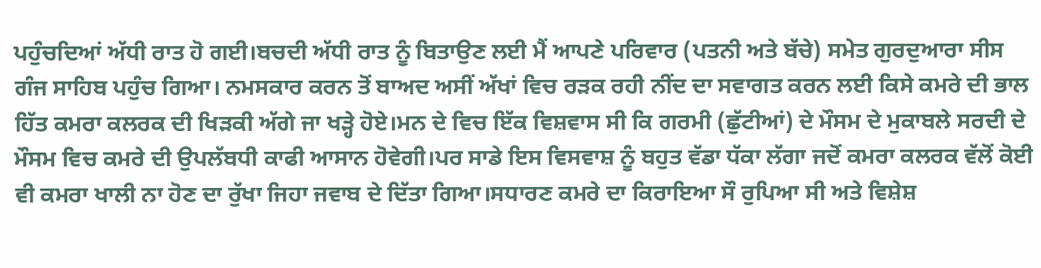ਪਹੁੰਚਦਿਆਂ ਅੱਧੀ ਰਾਤ ਹੋ ਗਈ।ਬਚਦੀ ਅੱਧੀ ਰਾਤ ਨੂੰ ਬਿਤਾਉਣ ਲਈ ਮੈਂ ਆਪਣੇ ਪਰਿਵਾਰ (ਪਤਨੀ ਅਤੇ ਬੱਚੇ) ਸਮੇਤ ਗੁਰਦੁਆਰਾ ਸੀਸ ਗੰਜ ਸਾਹਿਬ ਪਹੁੰਚ ਗਿਆ। ਨਮਸਕਾਰ ਕਰਨ ਤੋਂ ਬਾਅਦ ਅਸੀਂ ਅੱਖਾਂ ਵਿਚ ਰੜਕ ਰਹੀ ਨੀਂਦ ਦਾ ਸਵਾਗਤ ਕਰਨ ਲਈ ਕਿਸੇ ਕਮਰੇ ਦੀ ਭਾਲ ਹਿੱਤ ਕਮਰਾ ਕਲਰਕ ਦੀ ਖਿੜਕੀ ਅੱਗੇ ਜਾ ਖੜ੍ਹੇ ਹੋਏ।ਮਨ ਦੇ ਵਿਚ ਇੱਕ ਵਿਸ਼ਵਾਸ ਸੀ ਕਿ ਗਰਮੀ (ਛੁੱਟੀਆਂ) ਦੇ ਮੌਸਮ ਦੇ ਮੁਕਾਬਲੇ ਸਰਦੀ ਦੇ ਮੌਸਮ ਵਿਚ ਕਮਰੇ ਦੀ ਉਪਲੱਬਧੀ ਕਾਫੀ ਆਸਾਨ ਹੋਵੇਗੀ।ਪਰ ਸਾਡੇ ਇਸ ਵਿਸਵਾਸ਼ ਨੂੰ ਬਹੁਤ ਵੱਡਾ ਧੱਕਾ ਲੱਗਾ ਜਦੋਂ ਕਮਰਾ ਕਲਰਕ ਵੱਲੋਂ ਕੋਈ ਵੀ ਕਮਰਾ ਖਾਲੀ ਨਾ ਹੋਣ ਦਾ ਰੁੱਖਾ ਜਿਹਾ ਜਵਾਬ ਦੇ ਦਿੱਤਾ ਗਿਆ।ਸਧਾਰਣ ਕਮਰੇ ਦਾ ਕਿਰਾਇਆ ਸੌ ਰੁਪਿਆ ਸੀ ਅਤੇ ਵਿਸ਼ੇਸ਼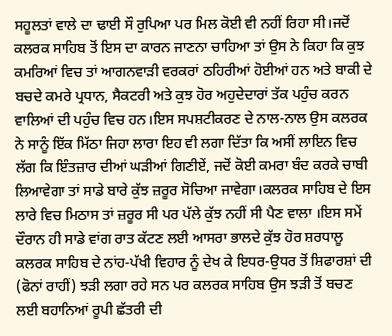ਸਹੂਲਤਾਂ ਵਾਲੇ ਦਾ ਢਾਈ ਸੌ ਰੁਪਿਆ ਪਰ ਮਿਲ ਕੋਈ ਵੀ ਨਹੀਂ ਰਿਹਾ ਸੀ।ਜਦੋਂ ਕਲਰਕ ਸਾਹਿਬ ਤੋਂ ਇਸ ਦਾ ਕਾਰਨ ਜਾਣਨਾ ਚਾਹਿਆ ਤਾਂ ਉਸ ਨੇ ਕਿਹਾ ਕਿ ਕੁਝ ਕਮਰਿਆਂ ਵਿਚ ਤਾਂ ਆਗਨਵਾੜੀ ਵਰਕਰਾਂ ਠਹਿਰੀਆਂ ਹੋਈਆਂ ਹਨ ਅਤੇ ਬਾਕੀ ਦੇ ਬਚਦੇ ਕਮਰੇ ਪ੍ਰਧਾਨ, ਸੈਕਟਰੀ ਅਤੇ ਕੁਝ ਹੋਰ ਅਹੁਦੇਦਾਰਾਂ ਤੱਕ ਪਹੁੰਚ ਕਰਨ ਵਾਲਿਆਂ ਦੀ ਪਹੁੰਚ ਵਿਚ ਹਨ।ਇਸ ਸਪਸ਼ਟੀਕਰਣ ਦੇ ਨਾਲ-ਨਾਲ ਉਸ ਕਲਰਕ ਨੇ ਸਾਨੂੰ ਇੱਕ ਮਿੱਠਾ ਜਿਹਾ ਲਾਰਾ ਇਹ ਵੀ ਲਗਾ ਦਿੱਤਾ ਕਿ ਅਸੀਂ ਲਾਇਨ ਵਿਚ ਲੱਗ ਕਿ ਇੰਤਜ਼ਾਰ ਦੀਆਂ ਘੜੀਆਂ ਗਿਣੀਏਂ, ਜਦੋਂ ਕੋਈ ਕਮਰਾ ਬੰਦ ਕਰਕੇ ਚਾਬੀ ਲਿਆਵੇਗਾ ਤਾਂ ਸਾਡੇ ਬਾਰੇ ਕੁੱਝ ਜ਼ਰੂਰ ਸੋਚਿਆ ਜਾਵੇਗਾ।ਕਲਰਕ ਸਾਹਿਬ ਦੇ ਇਸ ਲਾਰੇ ਵਿਚ ਮਿਠਾਸ ਤਾਂ ਜ਼ਰੂਰ ਸੀ ਪਰ ਪੱਲੇ ਕੁੱਝ ਨਹੀਂ ਸੀ ਪੈਣ ਵਾਲਾ ।ਇਸ ਸਮੇਂ ਦੌਰਾਨ ਹੀ ਸਾਡੇ ਵਾਂਗ ਰਾਤ ਕੱਟਣ ਲਈ ਆਸਰਾ ਭਾਲਦੇ ਕੁੱਝ ਹੋਰ ਸ਼ਰਧਾਲੂ ਕਲਰਕ ਸਾਹਿਬ ਦੇ ਨਾਂਹ-ਪੱਖੀ ਵਿਹਾਰ ਨੂੰ ਦੇਖ ਕੇ ਇਧਰ-ਉਧਰ ਤੋਂ ਸ਼ਿਫਾਰਸ਼ਾਂ ਦੀ (ਫੋਨਾਂ ਰਾਹੀਂ) ਝੜੀ ਲਗਾ ਰਹੇ ਸਨ ਪਰ ਕਲਰਕ ਸਾਹਿਬ ਉਸ ਝੜੀ ਤੋਂ ਬਚਣ ਲਈ ਬਹਾਨਿਆਂ ਰੂਪੀ ਛੱਤਰੀ ਦੀ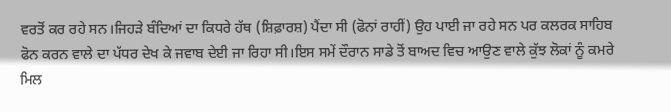ਵਰਤੋਂ ਕਰ ਰਹੇ ਸਨ।ਜਿਹੜੇ ਬੰਦਿਆਂ ਦਾ ਕਿਧਰੇ ਹੱਥ (ਸ਼ਿਫ਼ਾਰਸ਼) ਪੈਂਦਾ ਸੀ (ਫੋਨਾਂ ਰਾਹੀਂ) ਉਹ ਪਾਈ ਜਾ ਰਹੇ ਸਨ ਪਰ ਕਲਰਕ ਸਾਹਿਬ ਫੋਨ ਕਰਨ ਵਾਲੇ ਦਾ ਪੱਧਰ ਦੇਖ ਕੇ ਜਵਾਬ ਦੇਈ ਜਾ ਰਿਹਾ ਸੀ।ਇਸ ਸਮੇਂ ਦੌਰਾਨ ਸਾਡੇ ਤੋਂ ਬਾਅਦ ਵਿਚ ਆਉਣ ਵਾਲੇ ਕੁੱਝ ਲੋਕਾਂ ਨੂੰ ਕਮਰੇ ਮਿਲ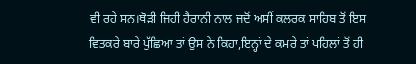ਵੀ ਰਹੇ ਸਨ।ਥੋੜੀ ਜਿਹੀ ਹੈਰਾਨੀ ਨਾਲ ਜਦੋਂ ਅਸੀਂ ਕਲਰਕ ਸਾਹਿਬ ਤੋਂ ਇਸ ਵਿਤਕਰੇ ਬਾਰੇ ਪੁੱਛਿਆ ਤਾਂ ਉਸ ਨੇ ਕਿਹਾ,ਇਨ੍ਹਾਂ ਦੇ ਕਮਰੇ ਤਾਂ ਪਹਿਲਾਂ ਤੋਂ ਹੀ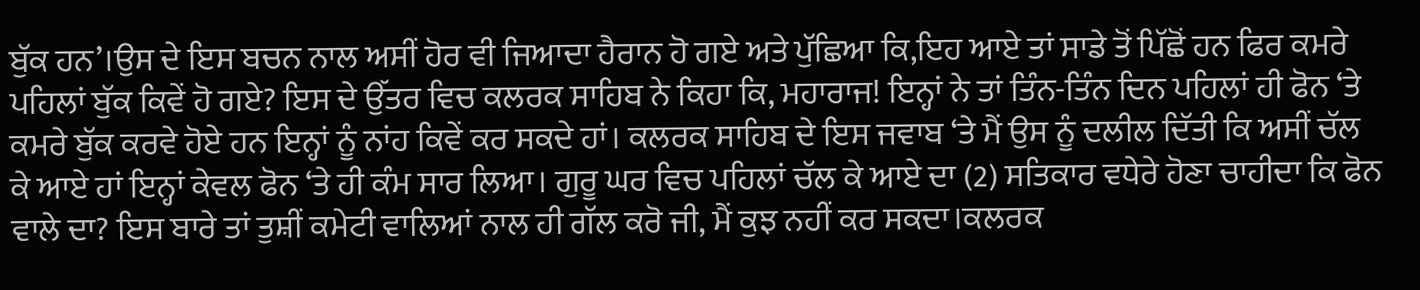ਬੁੱਕ ਹਨ’।ਉਸ ਦੇ ਇਸ ਬਚਨ ਨਾਲ ਅਸੀਂ ਹੋਰ ਵੀ ਜਿਆਦਾ ਹੈਰਾਨ ਹੋ ਗਏ ਅਤੇ ਪੁੱਛਿਆ ਕਿ,ਇਹ ਆਏ ਤਾਂ ਸਾਡੇ ਤੋਂ ਪਿੱਛੋਂ ਹਨ ਫਿਰ ਕਮਰੇ ਪਹਿਲਾਂ ਬੁੱਕ ਕਿਵੇਂ ਹੋ ਗਏ? ਇਸ ਦੇ ਉੱਤਰ ਵਿਚ ਕਲਰਕ ਸਾਹਿਬ ਨੇ ਕਿਹਾ ਕਿ, ਮਹਾਰਾਜ! ਇਨ੍ਹਾਂ ਨੇ ਤਾਂ ਤਿੰਨ-ਤਿੰਨ ਦਿਨ ਪਹਿਲਾਂ ਹੀ ਫੋਨ ‘ਤੇ ਕਮਰੇ ਬੁੱਕ ਕਰਵੇ ਹੋਏ ਹਨ ਇਨ੍ਹਾਂ ਨੂੰ ਨਾਂਹ ਕਿਵੇਂ ਕਰ ਸਕਦੇ ਹਾਂ। ਕਲਰਕ ਸਾਹਿਬ ਦੇ ਇਸ ਜਵਾਬ ‘ਤੇ ਮੈਂ ਉਸ ਨੂੰ ਦਲੀਲ ਦਿੱਤੀ ਕਿ ਅਸੀਂ ਚੱਲ ਕੇ ਆਏ ਹਾਂ ਇਨ੍ਹਾਂ ਕੇਵਲ ਫੋਨ ‘ਤੇ ਹੀ ਕੰਮ ਸਾਰ ਲਿਆ। ਗੁਰੂ ਘਰ ਵਿਚ ਪਹਿਲਾਂ ਚੱਲ ਕੇ ਆਏ ਦਾ (2) ਸਤਿਕਾਰ ਵਧੇਰੇ ਹੋਣਾ ਚਾਹੀਦਾ ਕਿ ਫੋਨ ਵਾਲੇ ਦਾ? ਇਸ ਬਾਰੇ ਤਾਂ ਤੁਸ਼ੀਂ ਕਮੇਟੀ ਵਾਲਿਆਂ ਨਾਲ ਹੀ ਗੱਲ ਕਰੋ ਜੀ, ਮੈਂ ਕੁਝ ਨਹੀਂ ਕਰ ਸਕਦਾ।ਕਲਰਕ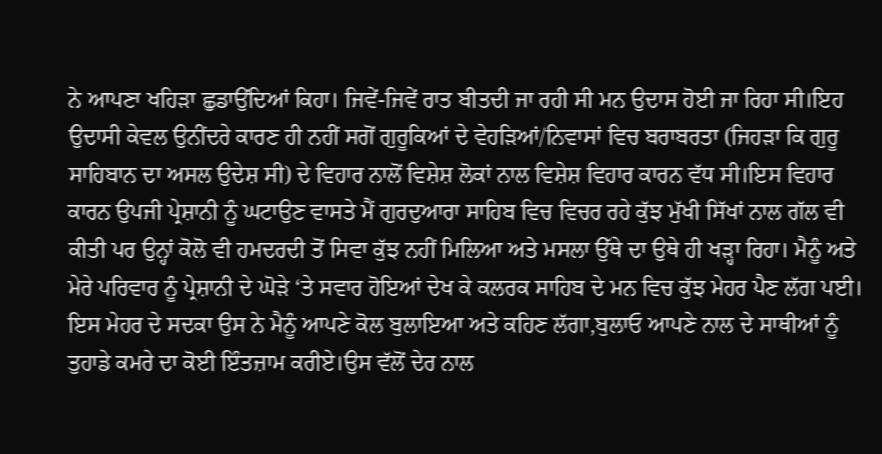ਨੇ ਆਪਣਾ ਖਹਿੜਾ ਛੁਡਾਉਂਦਿਆਂ ਕਿਹਾ। ਜਿਵੇਂ-ਜਿਵੇਂ ਰਾਤ ਬੀਤਦੀ ਜਾ ਰਹੀ ਸੀ ਮਨ ਉਦਾਸ ਹੋਈ ਜਾ ਰਿਹਾ ਸੀ।ਇਹ ਉਦਾਸੀ ਕੇਵਲ ਉਨੀਂਦਰੇ ਕਾਰਣ ਹੀ ਨਹੀਂ ਸਗੋਂ ਗੁਰੂਕਿਆਂ ਦੇ ਵੇਹੜਿਆਂ/ਨਿਵਾਸਾਂ ਵਿਚ ਬਰਾਬਰਤਾ (ਜਿਹੜਾ ਕਿ ਗੁਰੂ ਸਾਹਿਬਾਨ ਦਾ ਅਸਲ ਉਦੇਸ਼ ਸੀ) ਦੇ ਵਿਹਾਰ ਨਾਲੋਂ ਵਿਸ਼ੇਸ਼ ਲੋਕਾਂ ਨਾਲ ਵਿਸ਼ੇਸ਼ ਵਿਹਾਰ ਕਾਰਨ ਵੱਧ ਸੀ।ਇਸ ਵਿਹਾਰ ਕਾਰਨ ਉਪਜੀ ਪ੍ਰੇਸ਼ਾਨੀ ਨੂੰ ਘਟਾਉਣ ਵਾਸਤੇ ਮੈਂ ਗੁਰਦੁਆਰਾ ਸਾਹਿਬ ਵਿਚ ਵਿਚਰ ਰਹੇ ਕੁੱਝ ਮੁੱਖੀ ਸਿੱਖਾਂ ਨਾਲ ਗੱਲ ਵੀ ਕੀਤੀ ਪਰ ਉਨ੍ਹਾਂ ਕੋਲੋ ਵੀ ਹਮਦਰਦੀ ਤੋਂ ਸਿਵਾ ਕੁੱਝ ਨਹੀਂ ਮਿਲਿਆ ਅਤੇ ਮਸਲਾ ਉੱਥੇ ਦਾ ਉਥੇ ਹੀ ਖੜ੍ਹਾ ਰਿਹਾ। ਮੈਨੂੰ ਅਤੇ ਮੇਰੇ ਪਰਿਵਾਰ ਨੂੰ ਪ੍ਰੇਸ਼ਾਨੀ ਦੇ ਘੋੜੇ ‘ਤੇ ਸਵਾਰ ਹੋਇਆਂ ਦੇਖ ਕੇ ਕਲਰਕ ਸਾਹਿਬ ਦੇ ਮਨ ਵਿਚ ਕੁੱਝ ਮੇਹਰ ਪੈਣ ਲੱਗ ਪਈ। ਇਸ ਮੇਹਰ ਦੇ ਸਦਕਾ ਉਸ ਨੇ ਮੈਨੂੰ ਆਪਣੇ ਕੋਲ ਬੁਲਾਇਆ ਅਤੇ ਕਹਿਣ ਲੱਗਾ,ਬੁਲਾਓ ਆਪਣੇ ਨਾਲ ਦੇ ਸਾਥੀਆਂ ਨੂੰ ਤੁਹਾਡੇ ਕਮਰੇ ਦਾ ਕੋਈ ਇੰਤਜ਼ਾਮ ਕਰੀਏ।ਉਸ ਵੱਲੋਂ ਦੇਰ ਨਾਲ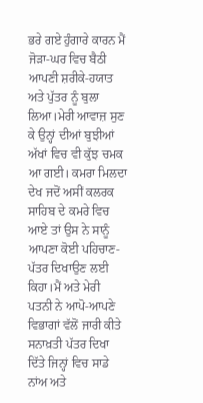ਭਰੇ ਗਏ ਹੁੰਗਾਰੇ ਕਾਰਨ ਮੈਂ ਜੋੜਾ-ਘਰ ਵਿਚ ਬੈਠੀ ਆਪਣੀ ਸ਼ਰੀਕੇ-ਹਯਾਤ ਅਤੇ ਪੁੱਤਰ ਨੂੰ ਬੁਲਾ ਲਿਆ।ਮੇਰੀ ਆਵਾਜ਼ ਸੁਣ ਕੇ ਉਨ੍ਹਾਂ ਦੀਆਂ ਬੁਝੀਆਂ ਅੱਖਾਂ ਵਿਚ ਵੀ ਕੁੱਝ ਚਮਕ ਆ ਗਈ। ਕਮਰਾ ਮਿਲਦਾ ਦੇਖ ਜਦੋਂ ਅਸੀਂ ਕਲਰਕ ਸਾਹਿਬ ਦੇ ਕਮਰੇ ਵਿਚ ਆਏ ਤਾਂ ਉਸ ਨੇ ਸਾਨੂੰ ਆਪਣਾ ਕੋਈ ਪਹਿਚਾਣ-ਪੱਤਰ ਦਿਖਾਉਣ ਲਈ ਕਿਹਾ।ਮੈਂ ਅਤੇ ਮੇਰੀ ਪਤਨੀ ਨੇ ਆਪੋ-ਆਪਣੇ ਵਿਭਾਗਾਂ ਵੱਲੋਂ ਜਾਰੀ ਕੀਤੇ ਸਨਾਖ਼ਤੀ ਪੱਤਰ ਦਿਖਾ ਦਿੱਤੇ ਜਿਨ੍ਹਾਂ ਵਿਚ ਸਾਡੇ ਨਾਂਅ ਅਤੇ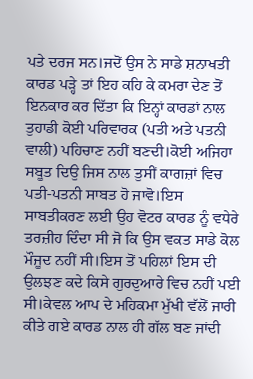ਪਤੇ ਦਰਜ ਸਨ।ਜਦੋਂ ਉਸ ਨੇ ਸਾਡੇ ਸ਼ਨਾਖਤੀ ਕਾਰਡ ਪੜ੍ਹੇ ਤਾਂ ਇਹ ਕਹਿ ਕੇ ਕਮਰਾ ਦੇਣ ਤੋਂ ਇਨਕਾਰ ਕਰ ਦਿੱਤਾ ਕਿ ਇਨ੍ਹਾਂ ਕਾਰਡਾਂ ਨਾਲ ਤੁਹਾਡੀ ਕੋਈ ਪਰਿਵਾਰਕ (ਪਤੀ ਅਤੇ ਪਤਨੀ ਵਾਲੀ) ਪਹਿਚਾਣ ਨਹੀਂ ਬਣਦੀ।ਕੋਈ ਅਜਿਹਾ ਸਬੂਤ ਦਿਉ ਜਿਸ ਨਾਲ ਤੁਸੀਂ ਕਾਗਜ਼ਾਂ ਵਿਚ ਪਤੀ-ਪਤਨੀ ਸਾਬਤ ਹੋ ਜਾਵੋ।ਇਸ ਸਾਬਤੀਕਰਣ ਲਈ ਉਹ ਵੋਟਰ ਕਾਰਡ ਨੂੰ ਵਧੇਰੇ ਤਰਜ਼ੀਹ ਦਿੰਦਾ ਸੀ ਜੋ ਕਿ ਉਸ ਵਕਤ ਸਾਡੇ ਕੋਲ ਮੌਜੂਦ ਨਹੀਂ ਸੀ।ਇਸ ਤੋਂ ਪਹਿਲਾਂ ਇਸ ਦੀ ਉਲਝਣ ਕਦੇ ਕਿਸੇ ਗੁਰਦੁਆਰੇ ਵਿਚ ਨਹੀਂ ਪਈ ਸੀ।ਕੇਵਲ ਆਪ ਦੇ ਮਹਿਕਮਾ ਮੁੱਖੀ ਵੱਲੋਂ ਜਾਰੀ ਕੀਤੇ ਗਏ ਕਾਰਡ ਨਾਲ ਹੀ ਗੱਲ ਬਣ ਜਾਂਦੀ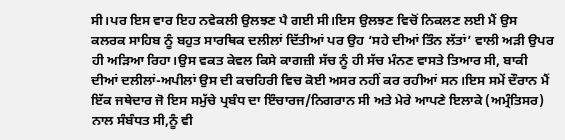ਸੀ।ਪਰ ਇਸ ਵਾਰ ਇਹ ਨਵੇਕਲੀ ਉਲਝਣ ਪੈ ਗਈ ਸੀ।ਇਸ ਉਲਝਣ ਵਿਚੋਂ ਨਿਕਲਣ ਲਈ ਮੈਂ ਉਸ ਕਲਰਕ ਸਾਹਿਬ ਨੂੰ ਬਹੁਤ ਸਾਰਥਿਕ ਦਲੀਲਾਂ ਦਿੱਤੀਆਂ ਪਰ ਉਹ ‘ਸਹੇ ਦੀਆਂ ਤਿੰਨ ਲੱਤਾਂ’ ਵਾਲੀ ਅੜੀ ਉਪਰ ਹੀ ਅੜਿਆ ਰਿਹਾ।ਉਸ ਵਕਤ ਕੇਵਲ ਕਿਸੇ ਕਾਗਜ਼ੀ ਸੱਚ ਨੂੰ ਹੀ ਸੱਚ ਮੰਨਣ ਵਾਸਤੇ ਤਿਆਰ ਸੀ, ਬਾਕੀ ਦੀਆਂ ਦਲੀਲਾਂ-ਅਪੀਲਾਂ ਉਸ ਦੀ ਕਚਹਿਰੀ ਵਿਚ ਕੋਈ ਅਸਰ ਨਹੀਂ ਕਰ ਰਹੀਆਂ ਸਨ।ਇਸ ਸਮੇਂ ਦੌਰਾਨ ਮੈਂ ਇੱਕ ਜਥੇਦਾਰ ਜੋ ਇਸ ਸਮੁੱਚੇ ਪ੍ਰਬੰਧ ਦਾ ਇੰਚਾਰਜ/ਨਿਗਰਾਨ ਸੀ ਅਤੇ ਮੇਰੇ ਆਪਣੇ ਇਲਾਕੇ (ਅਮ੍ਰੰਤਿਸਰ) ਨਾਲ ਸੰਬੰਧਤ ਸੀ,ਨੂੰ ਵੀ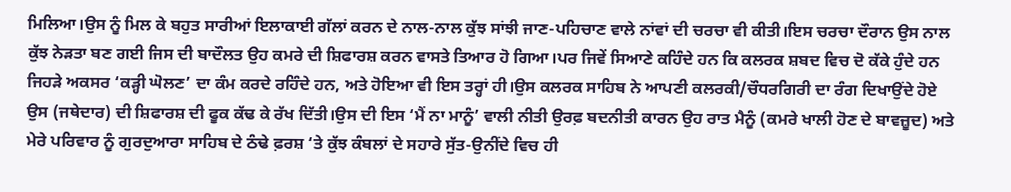ਮਿਲਿਆ।ਉਸ ਨੂੰ ਮਿਲ ਕੇ ਬਹੁਤ ਸਾਰੀਆਂ ਇਲਾਕਾਈ ਗੱਲਾਂ ਕਰਨ ਦੇ ਨਾਲ-ਨਾਲ ਕੁੱਝ ਸਾਂਝੀ ਜਾਣ-ਪਹਿਚਾਣ ਵਾਲੇ ਨਾਂਵਾਂ ਦੀ ਚਰਚਾ ਵੀ ਕੀਤੀ।ਇਸ ਚਰਚਾ ਦੌਰਾਨ ਉਸ ਨਾਲ ਕੁੱਝ ਨੇੜਤਾ ਬਣ ਗਈ ਜਿਸ ਦੀ ਬਾਦੌਲਤ ਉਹ ਕਮਰੇ ਦੀ ਸ਼ਿਫਾਰਸ਼ ਕਰਨ ਵਾਸਤੇ ਤਿਆਰ ਹੋ ਗਿਆ।ਪਰ ਜਿਵੇਂ ਸਿਆਣੇ ਕਹਿੰਦੇ ਹਨ ਕਿ ਕਲਰਕ ਸ਼ਬਦ ਵਿਚ ਦੋ ਕੱਕੇ ਹੁੰਦੇ ਹਨ ਜਿਹੜੇ ਅਕਸਰ ‘ਕੜ੍ਹੀ ਘੋਲਣ’ ਦਾ ਕੰਮ ਕਰਦੇ ਰਹਿੰਦੇ ਹਨ, ਅਤੇ ਹੋਇਆ ਵੀ ਇਸ ਤਰ੍ਹਾਂ ਹੀ।ਉਸ ਕਲਰਕ ਸਾਹਿਬ ਨੇ ਆਪਣੀ ਕਲਰਕੀ/ਚੌਧਰਗਿਰੀ ਦਾ ਰੰਗ ਦਿਖਾਉਂਦੇ ਹੋਏ ਉਸ (ਜਥੇਦਾਰ) ਦੀ ਸ਼ਿਫਾਰਸ਼ ਦੀ ਫੂਕ ਕੱਢ ਕੇ ਰੱਖ ਦਿੱਤੀ।ਉਸ ਦੀ ਇਸ ‘ਮੈਂ ਨਾ ਮਾਨੂੰ’ ਵਾਲੀ ਨੀਤੀ ਉਰਫ਼ ਬਦਨੀਤੀ ਕਾਰਨ ਉਹ ਰਾਤ ਮੈਨੂੰ (ਕਮਰੇ ਖਾਲੀ ਹੋਣ ਦੇ ਬਾਵਜ਼ੂਦ) ਅਤੇ ਮੇਰੇ ਪਰਿਵਾਰ ਨੂੰ ਗੁਰਦੁਆਰਾ ਸਾਹਿਬ ਦੇ ਠੰਢੇ ਫ਼ਰਸ਼ ‘ਤੇ ਕੁੱਝ ਕੰਬਲਾਂ ਦੇ ਸਹਾਰੇ ਸੁੱਤ-ਉਨੀਂਦੇ ਵਿਚ ਹੀ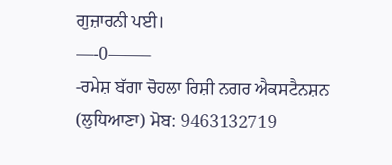ਗੁਜ਼ਾਰਨੀ ਪਈ।
—-0——–
-ਰਮੇਸ਼ ਬੱਗਾ ਚੋਹਲਾ ਰਿਸ਼ੀ ਨਗਰ ਐਕਸਟੈਨਸ਼ਨ (ਲੁਧਿਆਣਾ) ਮੋਬ: 9463132719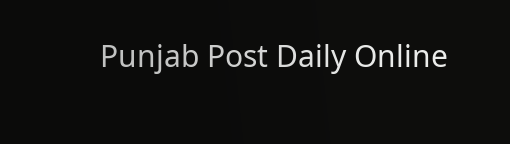Punjab Post Daily Online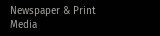Newspaper & Print Media